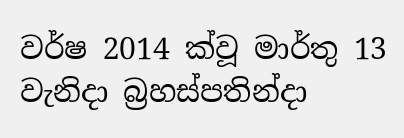වර්ෂ 2014 ක්වූ මාර්තු 13 වැනිදා බ්‍රහස්පතින්දා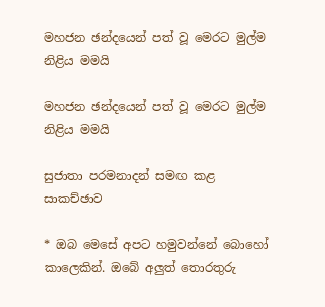මහජන ඡන්දයෙන් පත් වූ මෙරට මුල්ම නිළිය මමයි

මහජන ඡන්දයෙන් පත් වූ මෙරට මුල්ම නිළිය මමයි

සුජාතා පරමනාදන් සමඟ කළ සාකච්ඡාව

* ඔබ මෙසේ අපට හමුවන්නේ බොහෝ කාලෙකින්. ඔබේ අලුත් තොරතුරු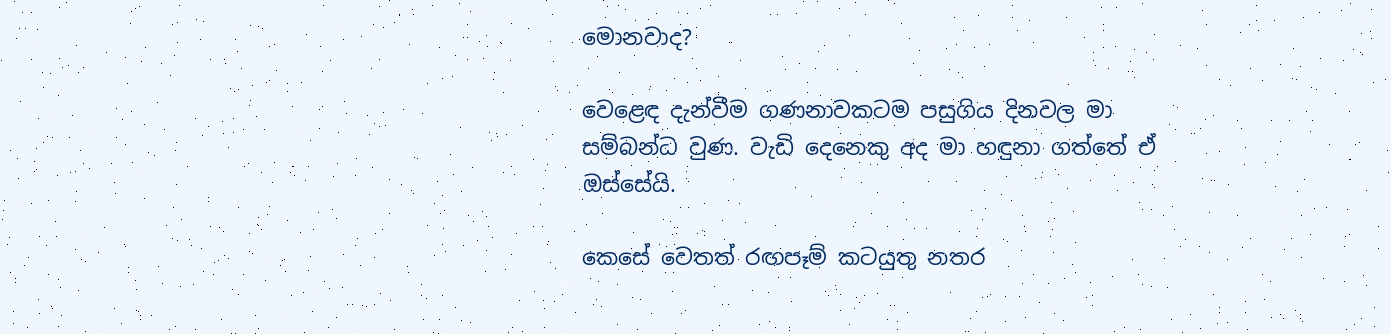මොනවාද?

වෙළෙඳ දැන්වීම ගණනාවකටම පසුගිය දිනවල මා සම්බන්ධ වුණ. වැඩි දෙනෙකු අද මා හඳුනා ගත්තේ ඒ ඔස්සේයි.

කෙසේ වෙතත් රඟපෑම් කටයුතු නතර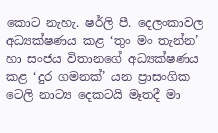කොට නැහැ. ෂර්ලි පී. දෙලංකාවල අධ්‍යක්ෂණය කළ ‘තුං මං තැන්න’ හා සංජය විතානගේ අධ්‍යක්ෂණය කළ ‘දුර ගමනක්’ යන ප්‍රාසංගික ටෙලි නාට්‍ය දෙකටයි මෑතදී මා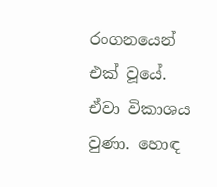රංගනයෙන් එක් වූයේ. ඒවා විකාශය වුණා. හොඳ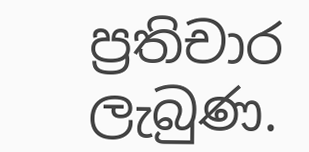ප්‍රතිචාර ලැබුණ.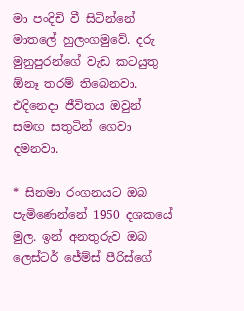මා පංදිචි වී සිටින්නේ මාතලේ හුලංගමුවේ. දරු මුනුපුරන්ගේ වැඩ කටයුතු ඕනෑ තරම් තිබෙනවා. එදිනෙදා ජීවිතය ඔවුන් සමඟ සතුටින් ගෙවා දමනවා.

* සිනමා රංගනයට ඔබ පැමිණෙන්නේ 1950 දශකයේ මුල. ඉන් අනතුරුව ඔබ ලෙස්ටර් ජේම්ස් පීරිස්ගේ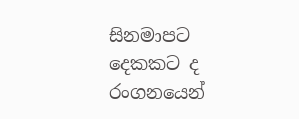සිනමාපට දෙකකට ද රංගනයෙන්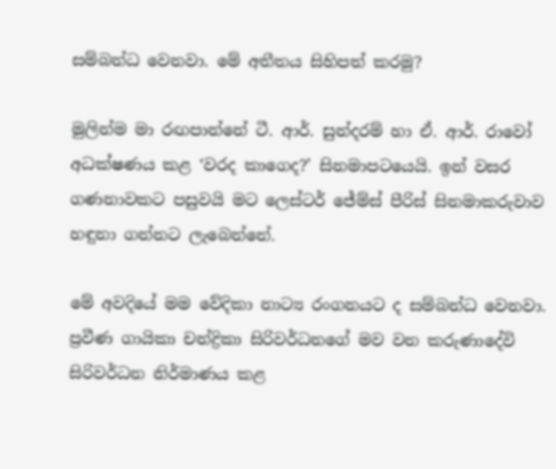සම්බන්ධ වෙනවා. මේ අතීතය සිහිපත් කරමු?

මුලින්ම මා රඟපාන්නේ ටී. ආර්. සුන්දරම් හා ඒ. ආර්. රාවෝ අධක්ෂණය කළ ‘වරද කාගෙද?’ සිනමාපටයෙයි. ඉන් වසර ගණනාවකට පසුවයි මට ලෙස්ටර් ජේම්ස් පීරිස් සිනමාකරුවාව හඳුනා ගන්නට ලැබෙන්නේ.

මේ අවදියේ මම වේදිකා නාට්‍ය රංගනයට ද සම්බන්ධ වෙනවා. ප්‍රවීණ ගායිකා චන්ද්‍රිකා සිරිවර්ධනගේ මව වන කරුණාදේවි සිරිවර්ධන නිර්මාණය කළ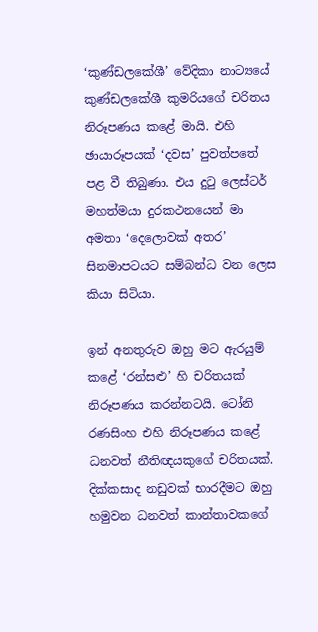‘කුණ්ඩලකේශී’ වේදිකා නාට්‍යයේ කුණ්ඩලකේශී කුමරියගේ චරිතය නිරූපණය කළේ මායි. එහි ඡායාරූපයක් ‘දවස’ පුවත්පතේ පළ වී තිබුණා. එය දුටු ලෙස්ටර් මහත්මයා දුරකථනයෙන් මා අමතා ‘දෙලොවක් අතර’ සිනමාපටයට සම්බන්ධ වන ලෙස කියා සිටියා.

ඉන් අනතුරුව ඔහු මට ඇරයුම් කළේ ‘රන්සළු’ හි චරිතයක් නිරූපණය කරන්නටයි. ටෝනි රණසිංහ එහි නිරූපණය කළේ ධනවත් නීතිඥයකුගේ චරිතයක්. දික්කසාද නඩුවක් භාරදීමට ඔහු හමුවන ධනවත් කාන්තාවකගේ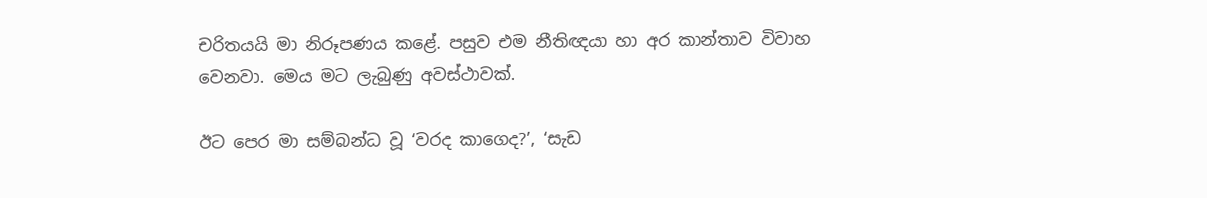චරිතයයි මා නිරූපණය කළේ. පසුව එම නීතිඥයා හා අර කාන්තාව විවාහ වෙනවා. මෙය මට ලැබුණු අවස්ථාවක්.

ඊට පෙර මා සම්බන්ධ වූ ‘වරද කාගෙද?’, ‘සැඩ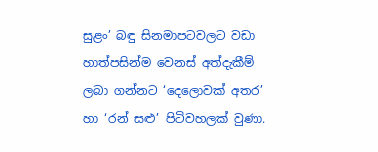සුළං’ බඳු සිනමාපටවලට වඩා හාත්පසින්ම වෙනස් අත්දැකීම් ලබා ගන්නට ‘දෙලොවක් අතර’ හා ‘රන් සළු’ පිටිවහලක් වුණා.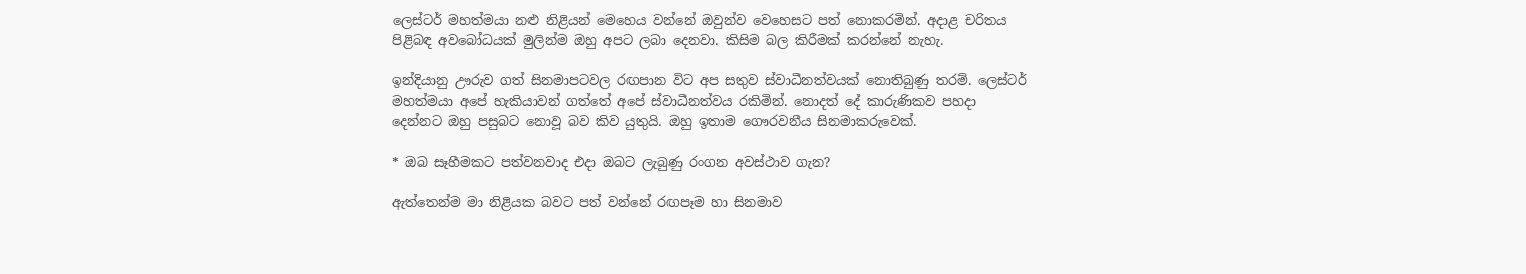ලෙස්ටර් මහත්මයා නළු නිළියන් මෙහෙය වන්නේ ඔවුන්ව වෙහෙසට පත් නොකරමින්. අදාළ චරිතය පිළිබඳ අවබෝධයක් මුලින්ම ඔහු අපට ලබා දෙනවා. කිසිම බල කිරීමක් කරන්නේ නැහැ.

ඉන්දියානු ඌරුව ගත් සිනමාපටවල රඟපාන විට අප සතුව ස්වාධීනත්වයක් නොතිබුණු තරම්. ලෙස්ටර් මහත්මයා අපේ හැකියාවන් ගත්තේ අපේ ස්වාධීනත්වය රකිමින්. නොදත් දේ කාරුණිකව පහදා දෙන්නට ඔහු පසුබට නොවූ බව කිව යුතුයි. ඔහු ඉතාම ගෞරවනීය සිනමාකරුවෙක්.

* ඔබ සෑහීමකට පත්වනවාද එදා ඔබට ලැබුණු රංගන අවස්ථාව ගැන?

ඇත්තෙන්ම මා නිළියක බවට පත් වන්නේ රඟපෑම හා සිනමාව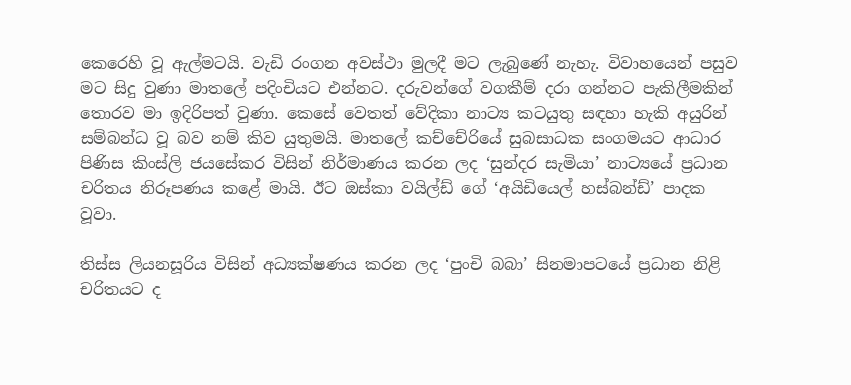කෙරෙහි වූ ඇල්මටයි. වැඩි රංගන අවස්ථා මුලදී මට ලැබුණේ නැහැ. විවාහයෙන් පසුව මට සිදු වුණා මාතලේ පදිංචියට එන්නට. දරුවන්ගේ වගකීම් දරා ගන්නට පැකිලීමකින් තොරව මා ඉදිරිපත් වුණා. කෙසේ වෙතත් වේදිකා නාට්‍ය කටයුතු සඳහා හැකි අයුරින් සම්බන්ධ වූ බව නම් කිව යුතුමයි. මාතලේ කච්චේරියේ සුබසාධක සංගමයට ආධාර පිණිස කිංස්ලි ජයසේකර විසින් නිර්මාණය කරන ලද ‘සුන්දර සැමියා’ නාට්‍යයේ ප්‍රධාන චරිතය නිරූපණය කළේ මායි. ඊට ඔස්කා වයිල්ඩ් ගේ ‘අයිඩියෙල් හස්බන්ඩ්’ පාදක වූවා.

තිස්ස ලියනසූරිය විසින් අධ්‍යක්ෂණය කරන ලද ‘පුංචි බබා’ සිනමාපටයේ ප්‍රධාන නිළි චරිතයට ද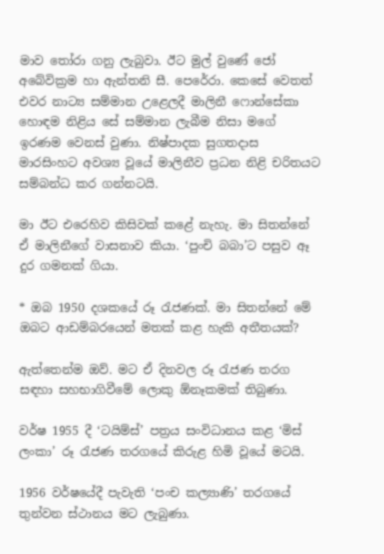මාව තෝරා ගනු ලැබුවා. ඊට මුල් වුණේ ජෝ අබේවික්‍රම හා ඇන්තනි සී. පෙරේරා. කෙසේ වෙතත් එවර නාට්‍ය සම්මාන උළෙලදී මාලිනී ෆොන්සේකා හොඳම නිළිය සේ සම්මාන ලැබීම නිසා මගේ ඉරණම වෙනස් වුණා. නිෂ්පාදක සුගතදාස මාරසිංහට අවශ්‍ය වූයේ මාලිනීව ප්‍රධන නිළි චරිතයට සම්බන්ධ කර ගන්නටයි.

මා ඊට එරෙහිව කිසිවක් කළේ නැහැ. මා සිතන්නේ ඒ මාලිනීගේ වාසනාව කියා. ‘පුංචි බබා’ට පසුව ඈ දුර ගමනක් ගියා.

* ඔබ 1950 දශකයේ රූ රැජණක්. මා සිතන්නේ මේ ඔබට ආඩම්බරයෙන් මතක් කළ හැකි අතීතයක්?

ඇත්තෙන්ම ඔව්. මට ඒ දිනවල රූ රැජණ තරග සඳහා සහභාගිවීමේ ලොකු ඕනෑකමක් තිබුණා.

වර්ෂ 1955 දී ‘ටයිම්ස්’ පත්‍රය සංවිධානය කළ ‘මිස් ලංකා’ රූ රැජණ තරගයේ කිරුළ හිමි වූයේ මටයි.

1956 වර්ෂයේදී පැවැති ‘පංච කල්‍යාණි’ තරගයේ තුන්වන ස්ථානය මට ලැබුණා.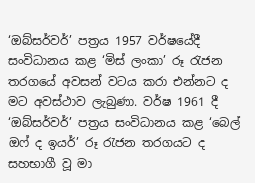‘ඔබ්සර්වර්’ පත්‍රය 1957 වර්ෂයේදී සංවිධානය කළ ‘මිස් ලංකා’ රූ රැජන තරගයේ අවසන් වටය කරා එන්නට ද මට අවස්ථාව ලැබුණා. වර්ෂ 1961 දී ‘ඔබ්සර්වර්’ පත්‍රය සංවිධානය කළ ‘බෙල් ඔෆ් ද ඉයර්’ රූ රැජන තරගයට ද සහභාගී වූ මා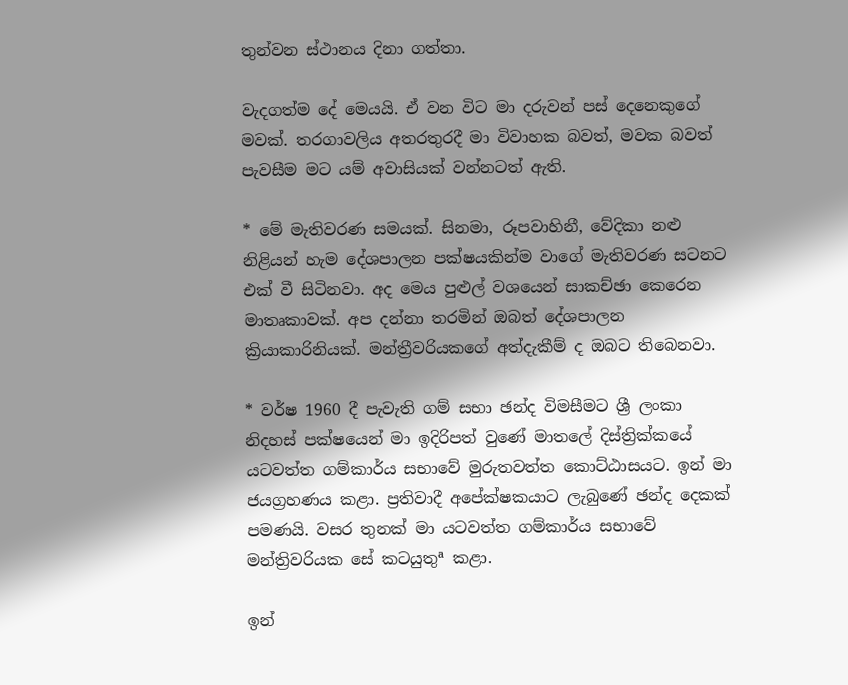තුන්වන ස්ථානය දිනා ගත්තා.

වැදගත්ම දේ මෙයයි. ඒ වන විට මා දරුවන් පස් දෙනෙකුගේ මවක්. තරගාවලිය අතරතුරදී මා විවාහක බවත්, මවක බවත් පැවසීම මට යම් අවාසියක් වන්නටත් ඇති.

* මේ මැතිවරණ සමයක්. සිනමා, රූපවාහිනී, වේදිකා නළු නිළියන් හැම දේශපාලන පක්ෂයකින්ම වාගේ මැතිවරණ සටනට එක් වී සිටිනවා. අද මෙය පුළුල් වශයෙන් සාකච්ඡා කෙරෙන මාතෘකාවක්. අප දන්නා තරමින් ඔබත් දේශපාලන ක්‍රියාකාරිනියක්. මන්ත්‍රීවරියකගේ අත්දැකීම් ද ඔබට තිබෙනවා.

* වර්ෂ 1960 දී පැවැති ගම් සභා ඡන්ද විමසීමට ශ්‍රී ලංකා නිදහස් පක්ෂයෙන් මා ඉදිරිපත් වුණේ මාතලේ දිස්ත්‍රික්කයේ යටවත්ත ගම්කාර්ය සභාවේ මුරුතවත්ත කොට්ඨාසයට. ඉන් මා ජයග්‍රහණය කළා. ප්‍රතිවාදී අපේක්ෂකයාට ලැබුණේ ඡන්ද දෙකක් පමණයි. වසර තුනක් මා යටවත්ත ගම්කාර්ය සභාවේ මන්ත්‍රිවරියක සේ කටයුතුª කළා.

ඉන්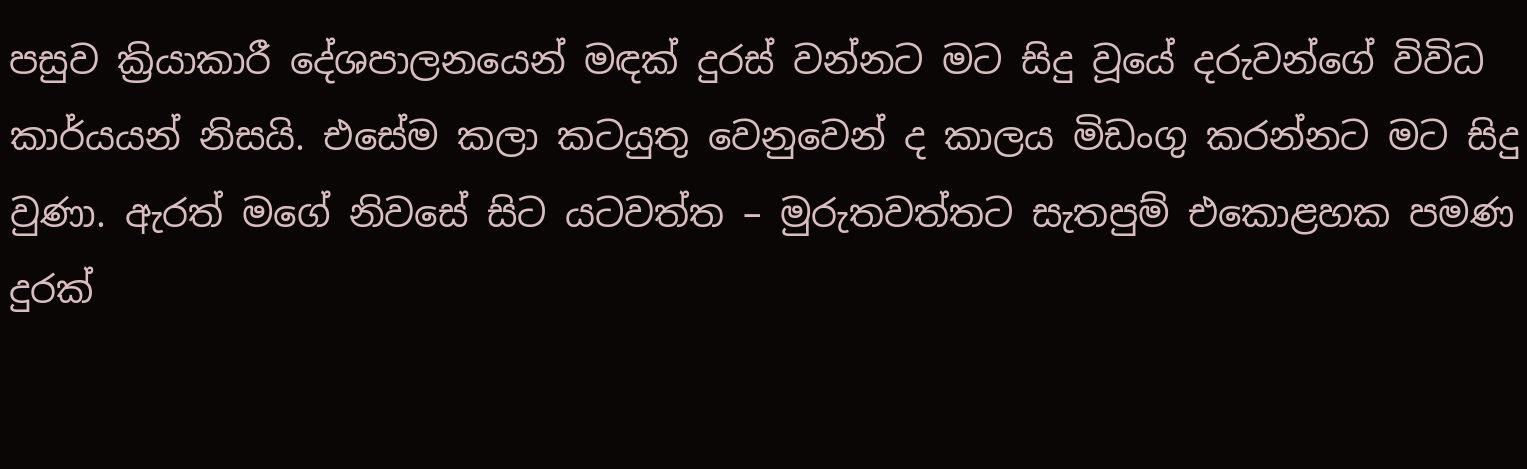පසුව ක්‍රියාකාරී දේශපාලනයෙන් මඳක් දුරස් වන්නට මට සිදු වූයේ දරුවන්ගේ විවිධ කාර්යයන් නිසයි. එසේම කලා කටයුතු වෙනුවෙන් ද කාලය මිඩංගු කරන්නට මට සිදු වුණා. ඇරත් මගේ නිවසේ සිට යටවත්ත – මුරුතවත්තට සැතපුම් එකොළහක පමණ දුරක්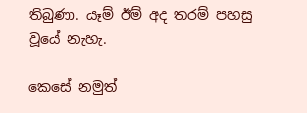තිබුණා. යෑම් ඊම් අද තරම් පහසු වූයේ නැහැ.

කෙසේ නමුත්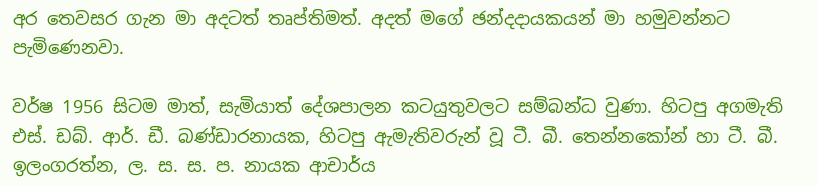අර තෙවසර ගැන මා අදටත් තෘප්තිමත්. අදත් මගේ ඡන්දදායකයන් මා හමුවන්නට පැමිණෙනවා.

වර්ෂ 1956 සිටම මාත්, සැමියාත් දේශපාලන කටයුතුවලට සම්බන්ධ වුණා. හිටපු අගමැති එස්. ඩබ්. ආර්. ඩී. බණ්ඩාරනායක, හිටපු ඇමැතිවරුන් වූ ටී. බී. තෙන්නකෝන් හා ටී. බී. ඉලංගරත්න, ල. ස. ස. ප. නායක ආචාර්ය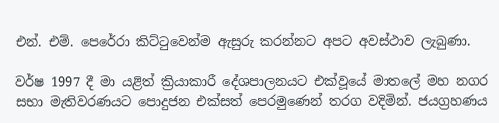එන්. එම්. පෙරේරා කිට්ටුවෙන්ම ඇසුරු කරන්නට අපට අවස්ථාව ලැබුණා.

වර්ෂ 1997 දී මා යළිත් ක්‍රියාකාරී දේශපාලනයට එක්වූයේ මාතලේ මහ නගර සභා මැතිවරණයට පොදුජන එක්සත් පෙරමුණෙන් තරග වදිමින්. ජයග්‍රහණය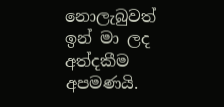නොලැබුවත් ඉන් මා ලද අත්දකීම අපමණයි.